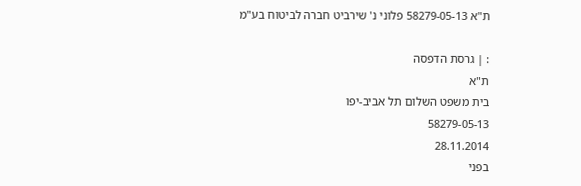ת"א 58279-05-13 פלוני נ' שירביט חברה לביטוח בע"מ

: | גרסת הדפסה
ת"א
בית משפט השלום תל אביב-יפו
58279-05-13
28.11.2014
בפני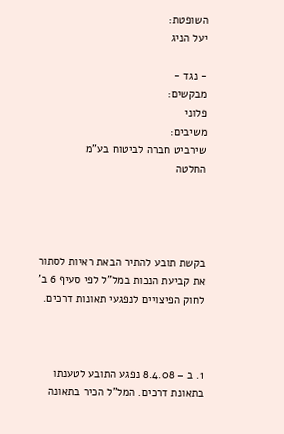השופטת:
יעל הניג

- נגד -
מבקשים:
פלוני
משיבים:
שירביט חברה לביטוח בע"מ
החלטה




בקשת תובע להתיר הבאת ראיות לסתור את קביעת הנכות במל"ל לפי סעיף 6 ב' לחוק הפיצויים לנפגעי תאונות דרכים.



1. ב – 8.4.08 נפגע התובע לטענתו בתאונת דרכים. המל"ל הכיר בתאונה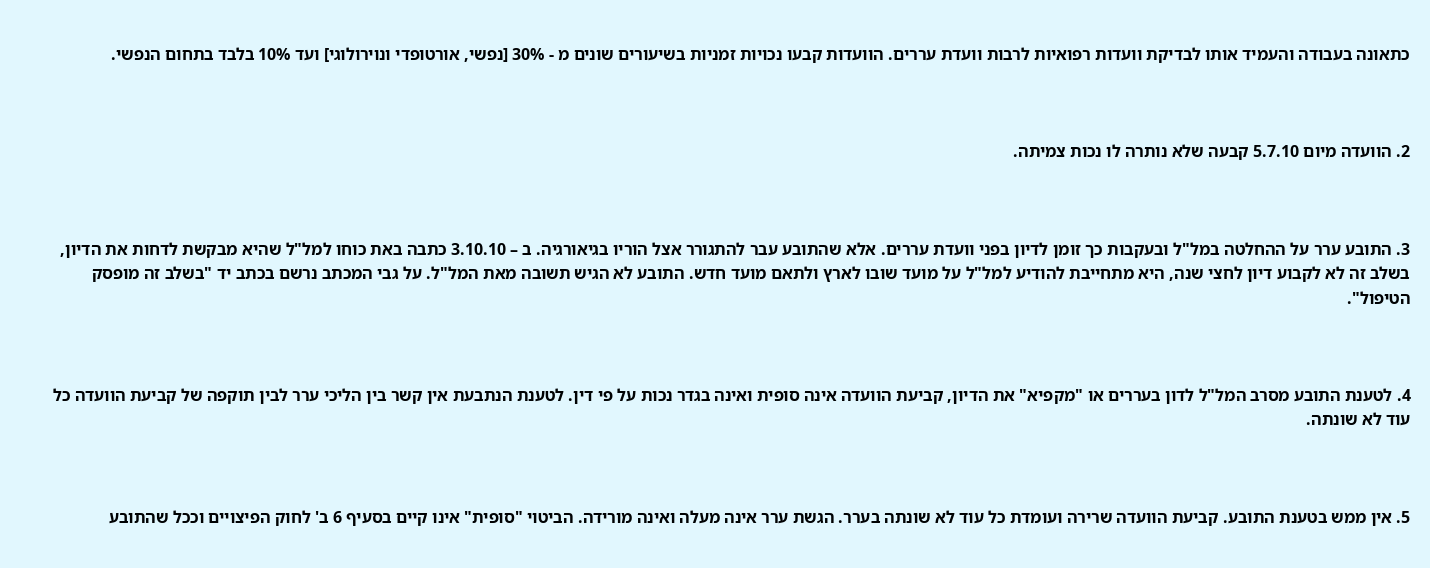כתאונה בעבודה והעמיד אותו לבדיקת וועדות רפואיות לרבות וועדת עררים. הוועדות קבעו נכויות זמניות בשיעורים שונים מ - 30% [נפשי, אורטופדי ונוירולוגי] ועד 10% בלבד בתחום הנפשי.



2. הוועדה מיום 5.7.10 קבעה שלא נותרה לו נכות צמיתה.



3. התובע ערר על ההחלטה במל"ל ובעקבות כך זומן לדיון בפני וועדת עררים. אלא שהתובע עבר להתגורר אצל הוריו בגיאורגיה. ב – 3.10.10 כתבה באת כוחו למל"ל שהיא מבקשת לדחות את הדיון, בשלב זה לא לקבוע דיון לחצי שנה, היא מתחייבת להודיע למל"ל על מועד שובו לארץ ולתאם מועד חדש. התובע לא הגיש תשובה מאת המל"ל. על גבי המכתב נרשם בכתב יד "בשלב זה מופסק הטיפול".



4. לטענת התובע מסרב המל"ל לדון בעררים או "מקפיא" את הדיון, קביעת הוועדה אינה סופית ואינה בגדר נכות על פי דין. לטענת הנתבעת אין קשר בין הליכי ערר לבין תוקפה של קביעת הוועדה כל עוד לא שונתה.



5. אין ממש בטענת התובע. קביעת הוועדה שרירה ועומדת כל עוד לא שונתה בערר. הגשת ערר אינה מעלה ואינה מורידה. הביטוי "סופית" אינו קיים בסעיף 6 ב' לחוק הפיצויים וככל שהתובע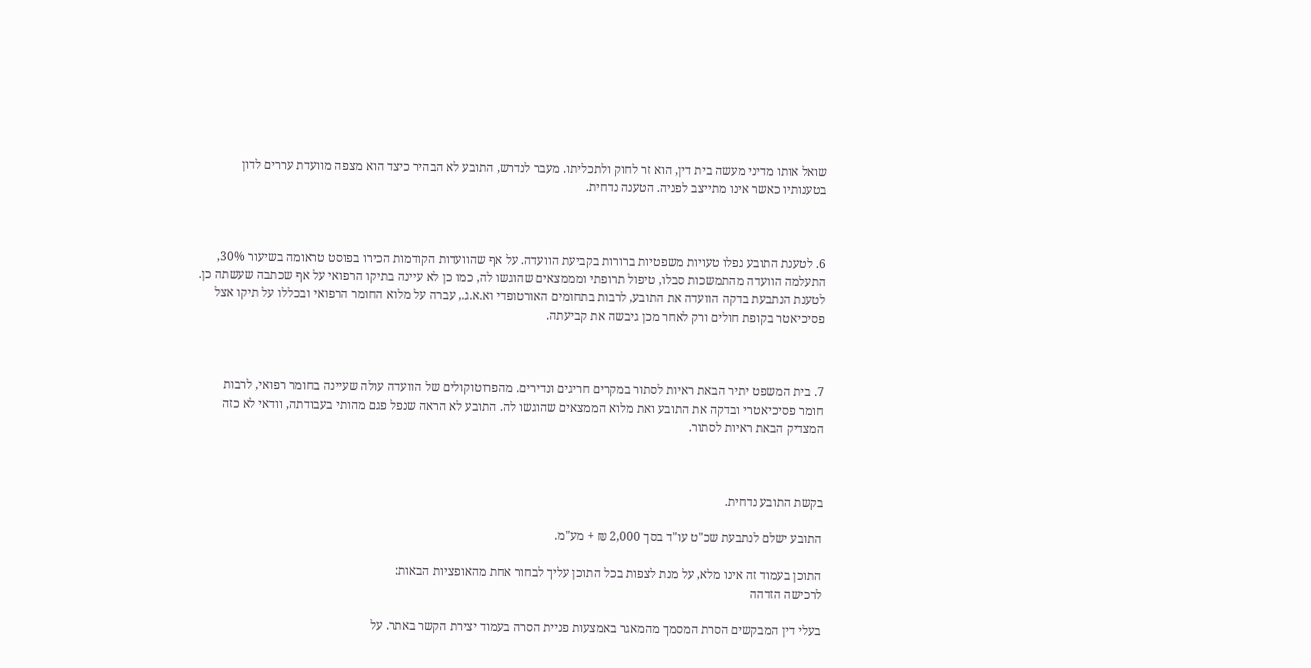שואל אותו מדיני מעשה בית דין, הוא זר לחוק ולתכליתו. מעבר לנדרש, התובע לא הבהיר כיצד הוא מצפה מוועדת עררים לדון בטענותיו כאשר אינו מתייצב לפניה. הטענה נדחית.



6. לטענת התובע נפלו טעויות משפטיות ברורות בקביעת הוועדה. על אף שהוועדות הקודמות הכירו בפוסט טראומה בשיעור 30%, התעלמה הוועדה מהתמשכות סבלו, טיפול תרופתי ומממצאים שהוגשו לה, כמו כן לא עיינה בתיקו הרפואי על אף שכתבה שעשתה כן. לטענת הנתבעת בדקה הוועדה את התובע, לרבות בתחומים האורטופדי וא.א.ג., עברה על מלוא החומר הרפואי ובכללו על תיקו אצל פסיכיאטר בקופת חולים ורק לאחר מכן גיבשה את קביעתה.



7. בית המשפט יתיר הבאת ראיות לסתור במקרים חריגים ונדירים. מהפרוטוקולים של הוועדה עולה שעיינה בחומר רפואי, לרבות חומר פסיכיאטרי ובדקה את התובע ואת מלוא הממצאים שהוגשו לה. התובע לא הראה שנפל פגם מהותי בעבודתה, וודאי לא כזה המצדיק הבאת ראיות לסתור.



בקשת התובע נדחית.

התובע ישלם לנתבעת שכ"ט עו"ד בסך 2,000 ₪ + מע"מ.

התוכן בעמוד זה אינו מלא, על מנת לצפות בכל התוכן עליך לבחור אחת מהאופציות הבאות:
לרכישה הזדהה

בעלי דין המבקשים הסרת המסמך מהמאגר באמצעות פניית הסרה בעמוד יצירת הקשר באתר. על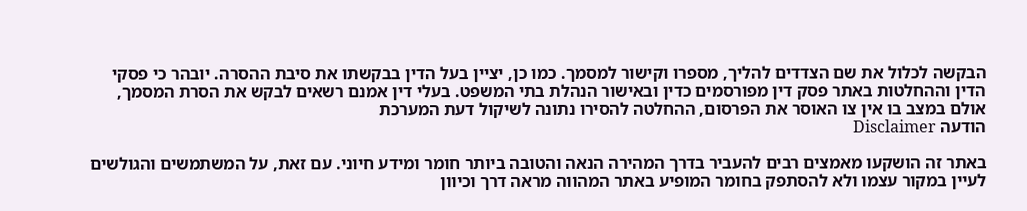הבקשה לכלול את שם הצדדים להליך, מספרו וקישור למסמך. כמו כן, יציין בעל הדין בבקשתו את סיבת ההסרה. יובהר כי פסקי הדין וההחלטות באתר פסק דין מפורסמים כדין ובאישור הנהלת בתי המשפט. בעלי דין אמנם רשאים לבקש את הסרת המסמך, אולם במצב בו אין צו האוסר את הפרסום, ההחלטה להסירו נתונה לשיקול דעת המערכת
הודעה Disclaimer

באתר זה הושקעו מאמצים רבים להעביר בדרך המהירה הנאה והטובה ביותר חומר ומידע חיוני. עם זאת, על המשתמשים והגולשים לעיין במקור עצמו ולא להסתפק בחומר המופיע באתר המהווה מראה דרך וכיוון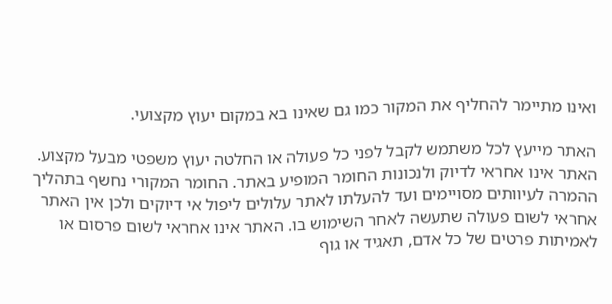ואינו מתיימר להחליף את המקור כמו גם שאינו בא במקום יעוץ מקצועי.

האתר מייעץ לכל משתמש לקבל לפני כל פעולה או החלטה יעוץ משפטי מבעל מקצוע. האתר אינו אחראי לדיוק ולנכונות החומר המופיע באתר. החומר המקורי נחשף בתהליך ההמרה לעיוותים מסויימים ועד להעלתו לאתר עלולים ליפול אי דיוקים ולכן אין האתר אחראי לשום פעולה שתעשה לאחר השימוש בו. האתר אינו אחראי לשום פרסום או לאמיתות פרטים של כל אדם, תאגיד או גוף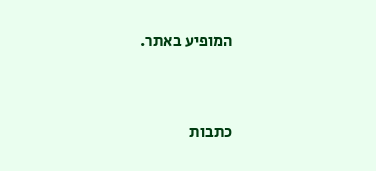המופיע באתר.


כתבות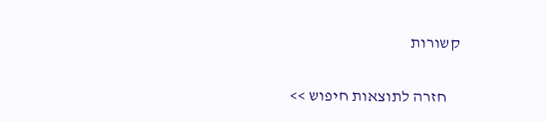קשורות

    חזרה לתוצאות חיפוש >>